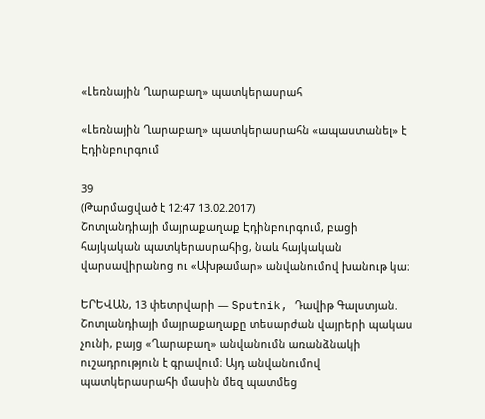«Լեռնային Ղարաբաղ» պատկերասրահ

«Լեռնային Ղարաբաղ» պատկերասրահն «ապաստանել» է Էդինբուրգում

39
(Թարմացված է 12:47 13.02.2017)
Շոտլանդիայի մայրաքաղաք Էդինբուրգում, բացի հայկական պատկերասրահից, նաև հայկական վարսավիրանոց ու «Ախթամար» անվանումով խանութ կա։

ԵՐԵՎԱՆ, 13 փետրվարի — Sputnik, Դավիթ Գալստյան. Շոտլանդիայի մայրաքաղաքը տեսարժան վայրերի պակաս չունի, բայց «Ղարաբաղ» անվանումն առանձնակի ուշադրություն է գրավում։ Այդ անվանումով պատկերասրահի մասին մեզ պատմեց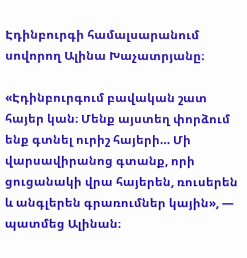Էդինբուրգի համալսարանում սովորող Ալինա Խաչատրյանը։

«Էդինբուրգում բավական շատ հայեր կան։ Մենք այստեղ փորձում ենք գտնել ուրիշ հայերի… Մի վարսավիրանոց գտանք, որի ցուցանակի վրա հայերեն, ռուսերեն և անգլերեն գրառումներ կային», — պատմեց Ալինան։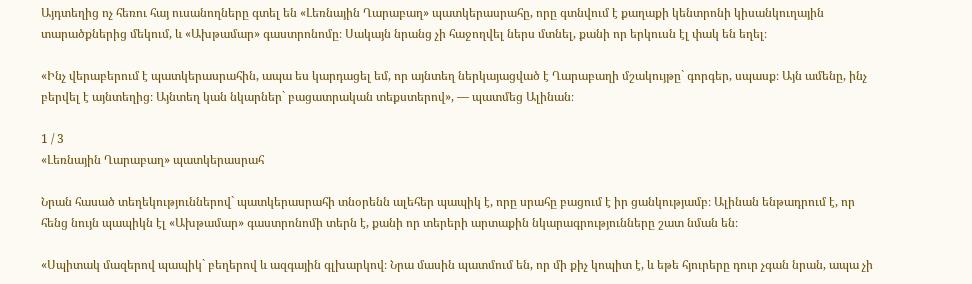Այդտեղից ոչ հեռու հայ ուսանողները գտել են «Լեռնային Ղարաբաղ» պատկերասրահը, որը գտնվում է քաղաքի կենտրոնի կիսանկուղային տարածքներից մեկում, և «Ախթամար» գաստրոնոմը։ Սակայն նրանց չի հաջողվել ներս մտնել, քանի որ երկուսն էլ փակ են եղել։

«Ինչ վերաբերում է պատկերասրահին, ապա ես կարդացել եմ, որ այնտեղ ներկայացված է Ղարաբաղի մշակույթը` գորգեր, սպասք։ Այն ամենը, ինչ բերվել է այնտեղից։ Այնտեղ կան նկարներ` բացատրական տեքստերով», — պատմեց Ալինան։

1 / 3
«Լեռնային Ղարաբաղ» պատկերասրահ

Նրան հասած տեղեկություններով` պատկերասրահի տնօրենն ալեհեր պապիկ է, որը սրահը բացում է իր ցանկությամբ։ Ալինան ենթադրում է, որ հենց նույն պապիկն էլ «Ախթամար» գաստրոնոմի տերն է, քանի որ տերերի արտաքին նկարագրությունները շատ նման են։

«Սպիտակ մազերով պապիկ` բեղերով և ազգային գլխարկով։ Նրա մասին պատմում են, որ մի քիչ կոպիտ է, և եթե հյուրերը դուր չգան նրան, ապա չի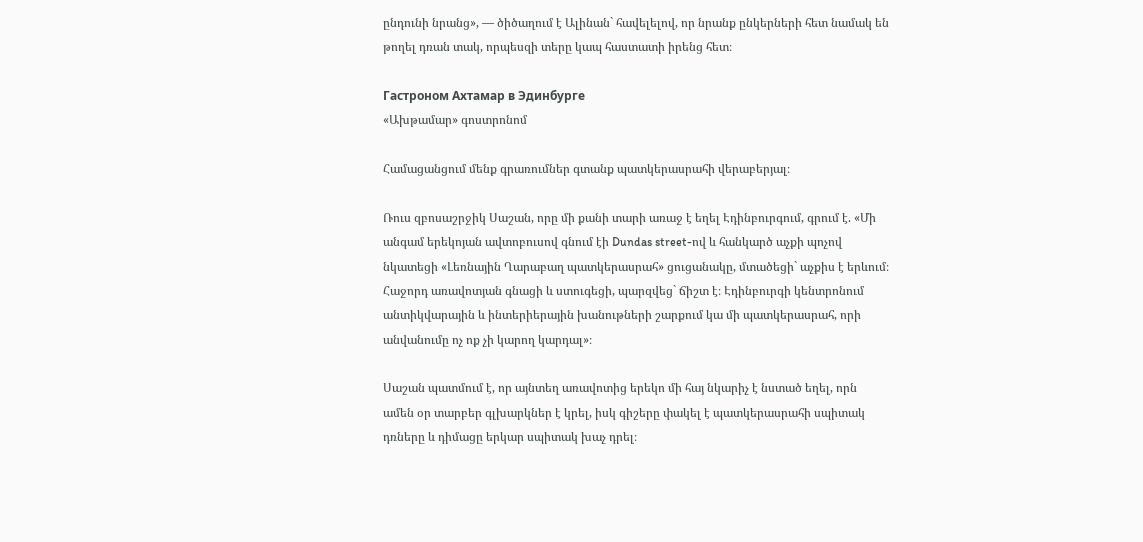ընդունի նրանց», — ծիծաղում է Ալինան` հավելելով, որ նրանք ընկերների հետ նամակ են թողել դռան տակ, որպեսզի տերը կապ հաստատի իրենց հետ։

Гастроном Ахтамар в Эдинбурге
«Ախթամար» գոստրոնոմ

Համացանցում մենք գրառումներ գտանք պատկերասրահի վերաբերյալ։

Ռուս զբոսաշրջիկ Սաշան, որը մի քանի տարի առաջ է եղել Էդինբուրգում, գրում է. «Մի անգամ երեկոյան ավտոբուսով գնում էի Dundas street-ով և հանկարծ աչքի պոչով նկատեցի «Լեռնային Ղարաբաղ պատկերասրահ» ցուցանակը, մտածեցի` աչքիս է երևում։ Հաջորդ առավոտյան գնացի և ստուգեցի, պարզվեց` ճիշտ է։ Էդինբուրգի կենտրոնում անտիկվարային և ինտերիերային խանութների շարքում կա մի պատկերասրահ, որի անվանումը ոչ ոք չի կարող կարդալ»։

Սաշան պատմում է, որ այնտեղ առավոտից երեկո մի հայ նկարիչ է նստած եղել, որն ամեն օր տարբեր գլխարկներ է կրել, իսկ գիշերը փակել է պատկերասրահի սպիտակ դռները և դիմացը երկար սպիտակ խաչ դրել։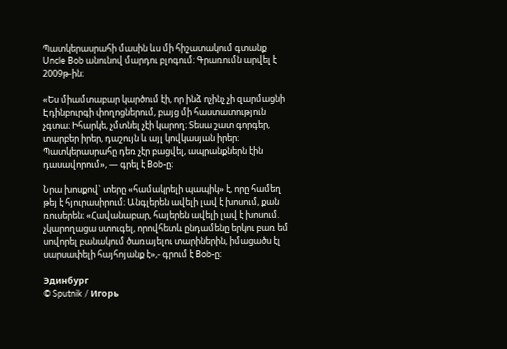Պատկերասրահի մասին ևս մի հիշատակում գտանք Uncle Bob անունով մարդու բլոգում։ Գրառումն արվել է 2009թ-ին։

«Ես միամտաբար կարծում էի, որ ինձ ոչինչ չի զարմացնի Էդինբուրգի փողոցներում, բայց մի հաստատություն չգտա։ Իհարկե, չմտնել չէի կարող։ Տեսա շատ գորգեր, տարբեր իրեր, դաշույն և այլ կովկասյան իրեր։ Պատկերասրահը դեռ չէր բացվել, ապրանքներն էին դասավորում», — գրել է Bob-ը։

Նրա խոսքով` տերը «համակրելի պապիկ» է, որը համեղ թեյ է հյուրասիրում։ Անգլերեն ավելի լավ է խոսում, քան ռուսերեն։ «Հավանաբար, հայերեն ավելի լավ է խոսում. չկարողացա ստուգել, որովհետև ընդամենը երկու բառ եմ սովորել բանակում ծառայելու տարիներին, իմացածս էլ սարսափելի հայհոյանք է»,- գրում է Bob-ը։

Эдинбург
© Sputnik / Игорь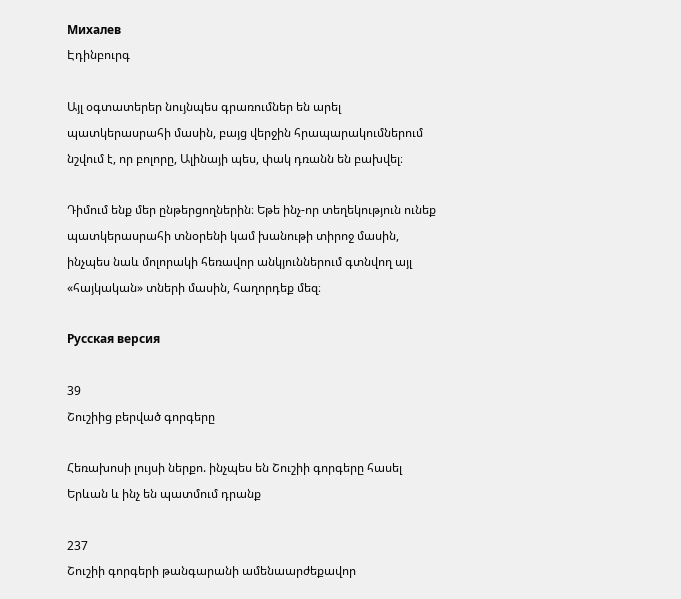Михалев
Էդինբուրգ

Այլ օգտատերեր նույնպես գրառումներ են արել պատկերասրահի մասին, բայց վերջին հրապարակումներում նշվում է, որ բոլորը, Ալինայի պես, փակ դռանն են բախվել։

Դիմում ենք մեր ընթերցողներին։ Եթե ինչ-որ տեղեկություն ունեք պատկերասրահի տնօրենի կամ խանութի տիրոջ մասին, ինչպես նաև մոլորակի հեռավոր անկյուններում գտնվող այլ «հայկական» տների մասին, հաղորդեք մեզ։

Русская версия

39
Շուշիից բերված գորգերը

Հեռախոսի լույսի ներքո. ինչպես են Շուշիի գորգերը հասել Երևան և ինչ են պատմում դրանք

237
Շուշիի գորգերի թանգարանի ամենաարժեքավոր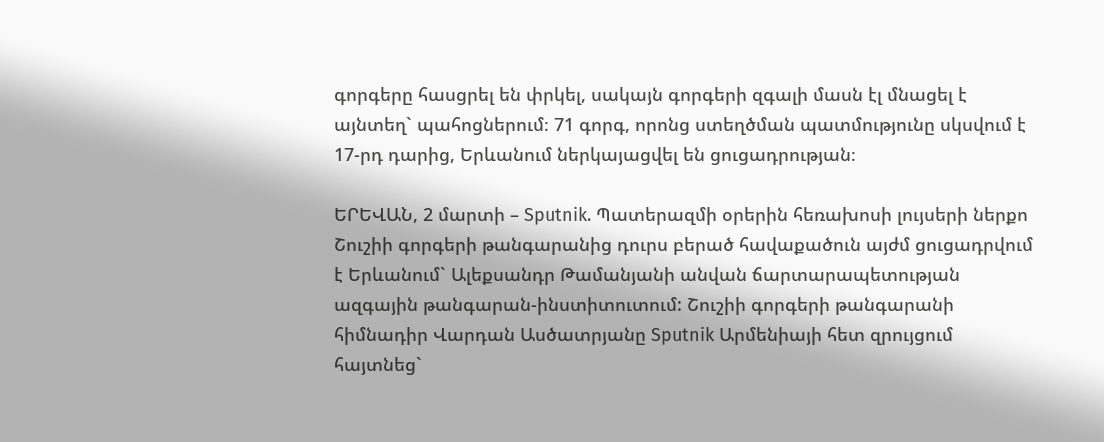գորգերը հասցրել են փրկել, սակայն գորգերի զգալի մասն էլ մնացել է այնտեղ` պահոցներում։ 71 գորգ, որոնց ստեղծման պատմությունը սկսվում է 17-րդ դարից, Երևանում ներկայացվել են ցուցադրության։

ԵՐԵՎԱՆ, 2 մարտի – Sputnik. Պատերազմի օրերին հեռախոսի լույսերի ներքո Շուշիի գորգերի թանգարանից դուրս բերած հավաքածուն այժմ ցուցադրվում է Երևանում` Ալեքսանդր Թամանյանի անվան ճարտարապետության ազգային թանգարան-ինստիտուտում: Շուշիի գորգերի թանգարանի հիմնադիր Վարդան Ասծատրյանը Sputnik Արմենիայի հետ զրույցում հայտնեց`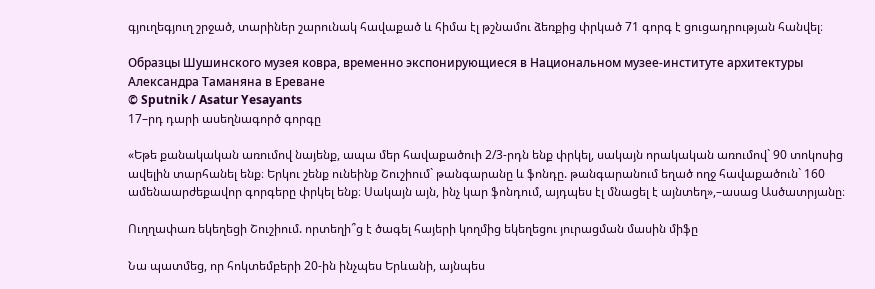գյուղեգյուղ շրջած, տարիներ շարունակ հավաքած և հիմա էլ թշնամու ձեռքից փրկած 71 գորգ է ցուցադրության հանվել։

Образцы Шушинского музея ковра, временно экспонирующиеся в Национальном музее-институте архитектуры Александра Таманяна в Ереване
© Sputnik / Asatur Yesayants
17–րդ դարի ասեղնագործ գորգը

«Եթե քանակական առումով նայենք, ապա մեր հավաքածուի 2/3-րդն ենք փրկել, սակայն որակական առումով` 90 տոկոսից ավելին տարհանել ենք։ Երկու շենք ունեինք Շուշիում` թանգարանը և ֆոնդը. թանգարանում եղած ողջ հավաքածուն` 160 ամենաարժեքավոր գորգերը փրկել ենք։ Սակայն այն, ինչ կար ֆոնդում, այդպես էլ մնացել է այնտեղ»,–ասաց Ասծատրյանը։

Ուղղափառ եկեղեցի Շուշիում. որտեղի՞ց է ծագել հայերի կողմից եկեղեցու յուրացման մասին միֆը

Նա պատմեց, որ հոկտեմբերի 20-ին ինչպես Երևանի, այնպես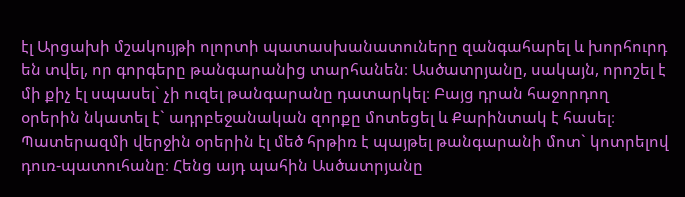էլ Արցախի մշակույթի ոլորտի պատասխանատուները զանգահարել և խորհուրդ են տվել, որ գորգերը թանգարանից տարհանեն։ Ասծատրյանը, սակայն, որոշել է մի քիչ էլ սպասել` չի ուզել թանգարանը դատարկել։ Բայց դրան հաջորդող օրերին նկատել է` ադրբեջանական զորքը մոտեցել և Քարինտակ է հասել։ Պատերազմի վերջին օրերին էլ մեծ հրթիռ է պայթել թանգարանի մոտ` կոտրելով դուռ-պատուհանը։ Հենց այդ պահին Ասծատրյանը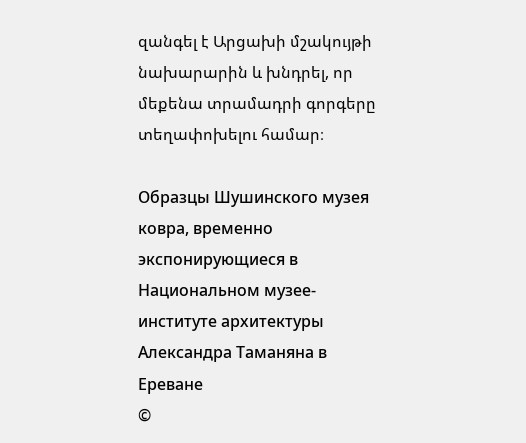զանգել է Արցախի մշակույթի նախարարին և խնդրել, որ մեքենա տրամադրի գորգերը տեղափոխելու համար։

Образцы Шушинского музея ковра, временно экспонирующиеся в Национальном музее-институте архитектуры Александра Таманяна в Ереване
©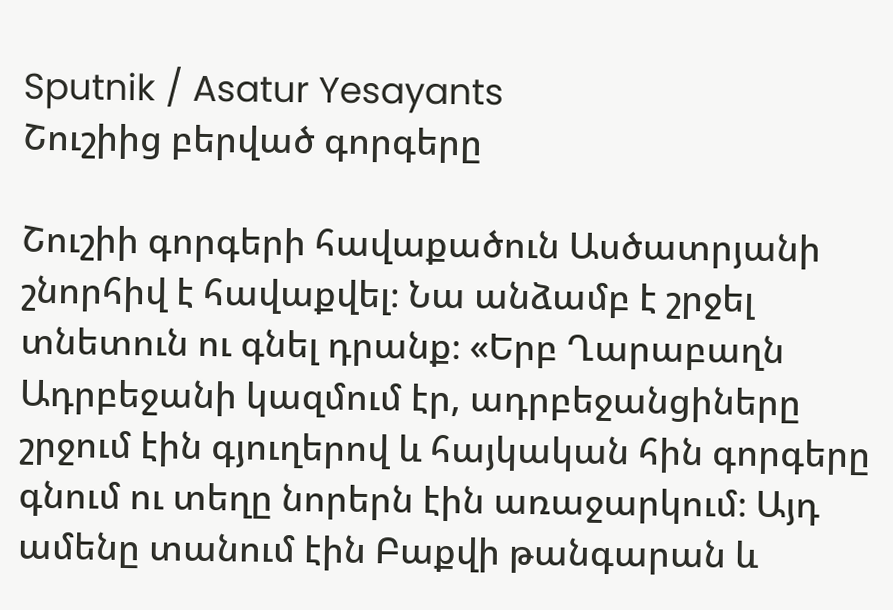Sputnik / Asatur Yesayants
Շուշիից բերված գորգերը

Շուշիի գորգերի հավաքածուն Ասծատրյանի շնորհիվ է հավաքվել։ Նա անձամբ է շրջել տնետուն ու գնել դրանք։ «Երբ Ղարաբաղն Ադրբեջանի կազմում էր, ադրբեջանցիները շրջում էին գյուղերով և հայկական հին գորգերը գնում ու տեղը նորերն էին առաջարկում։ Այդ ամենը տանում էին Բաքվի թանգարան և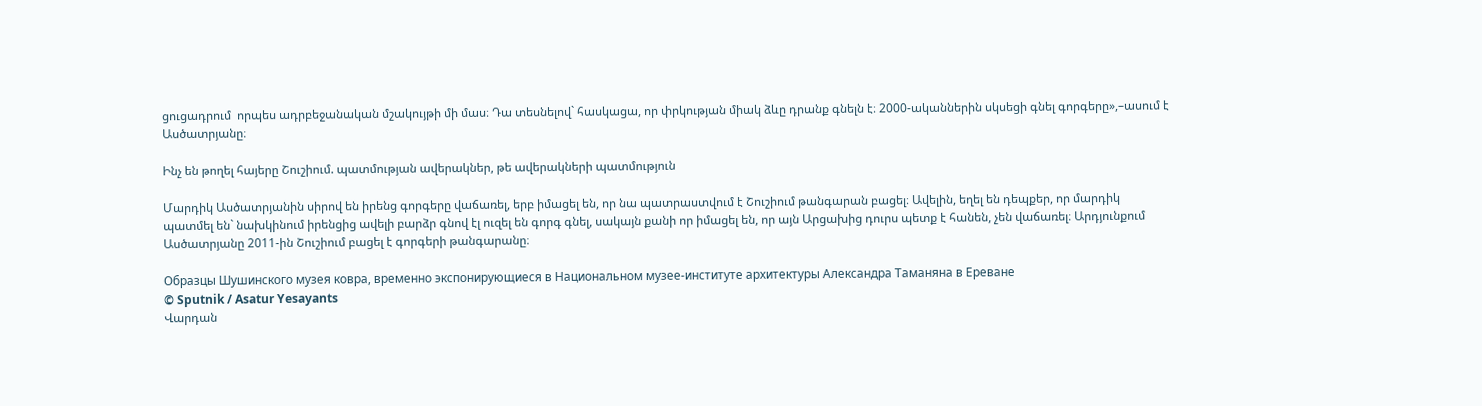ցուցադրում  որպես ադրբեջանական մշակույթի մի մաս։ Դա տեսնելով` հասկացա, որ փրկության միակ ձևը դրանք գնելն է։ 2000-ականներին սկսեցի գնել գորգերը»,–ասում է Ասծատրյանը։

Ինչ են թողել հայերը Շուշիում. պատմության ավերակներ, թե ավերակների պատմություն

Մարդիկ Ասծատրյանին սիրով են իրենց գորգերը վաճառել, երբ իմացել են, որ նա պատրաստվում է Շուշիում թանգարան բացել։ Ավելին, եղել են դեպքեր, որ մարդիկ պատմել են` նախկինում իրենցից ավելի բարձր գնով էլ ուզել են գորգ գնել, սակայն քանի որ իմացել են, որ այն Արցախից դուրս պետք է հանեն, չեն վաճառել։ Արդյունքում Ասծատրյանը 2011-ին Շուշիում բացել է գորգերի թանգարանը։

Образцы Шушинского музея ковра, временно экспонирующиеся в Национальном музее-институте архитектуры Александра Таманяна в Ереване
© Sputnik / Asatur Yesayants
Վարդան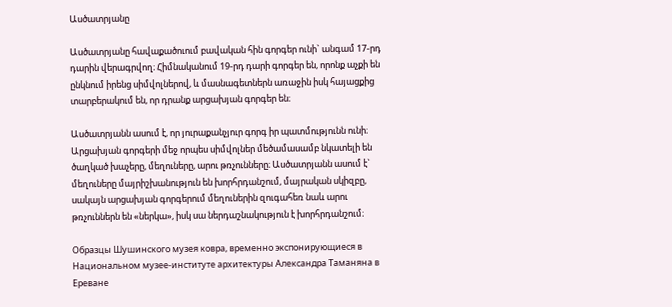Ասծատրյանը

Ասծատրյանը հավաքածուում բավական հին գորգեր ունի` անգամ 17-րդ դարին վերագրվող։ Հիմնականում 19-րդ դարի գորգեր են, որոնք աչքի են ընկնում իրենց սիմվոլներով, և մասնագետներն առաջին իսկ հայացքից տարբերակում են, որ դրանք արցախյան գորգեր են։

Ասծատրյանն ասում է, որ յուրաքանչյուր գորգ իր պատմությունն ունի։ Արցախյան գորգերի մեջ որպես սիմվոլներ մեծամասամբ նկատելի են ծաղկած խաչերը, մեղուները, արու թռչունները։ Ասծատրյանն ասում է` մեղուները մայրիշխանություն են խորհրդանշում, մայրական սկիզբը, սակայն արցախյան գորգերում մեղուներին զուգահեռ նաև արու թռչուններն են «ներկա», իսկ սա ներդաշնակություն է խորհրդանշում։

Образцы Шушинского музея ковра, временно экспонирующиеся в Национальном музее-институте архитектуры Александра Таманяна в Ереване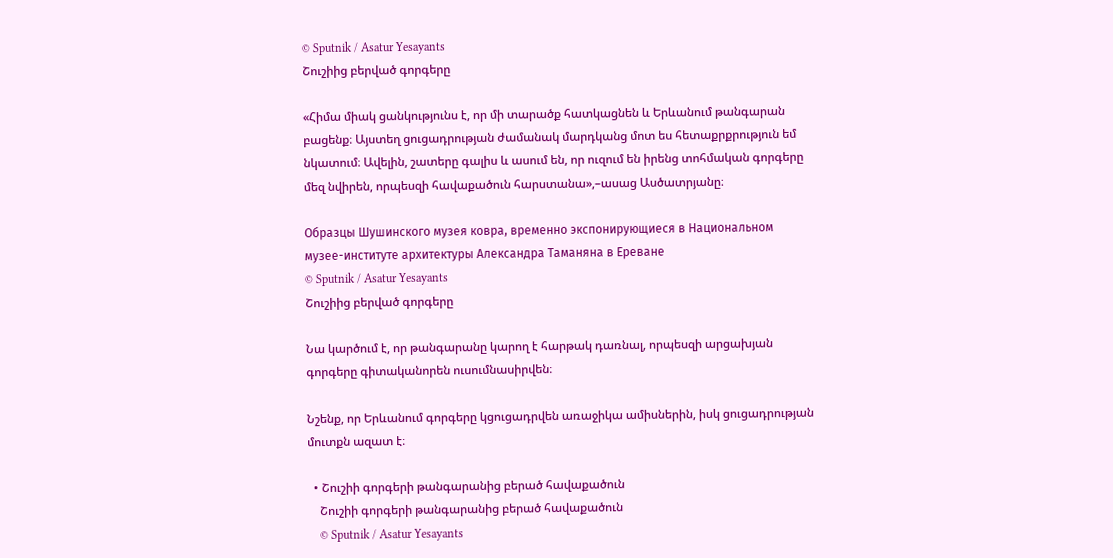© Sputnik / Asatur Yesayants
Շուշիից բերված գորգերը

«Հիմա միակ ցանկությունս է, որ մի տարածք հատկացնեն և Երևանում թանգարան բացենք։ Այստեղ ցուցադրության ժամանակ մարդկանց մոտ ես հետաքրքրություն եմ նկատում։ Ավելին, շատերը գալիս և ասում են, որ ուզում են իրենց տոհմական գորգերը մեզ նվիրեն, որպեսզի հավաքածուն հարստանա»,–ասաց Ասծատրյանը։

Образцы Шушинского музея ковра, временно экспонирующиеся в Национальном музее-институте архитектуры Александра Таманяна в Ереване
© Sputnik / Asatur Yesayants
Շուշիից բերված գորգերը

Նա կարծում է, որ թանգարանը կարող է հարթակ դառնալ, որպեսզի արցախյան գորգերը գիտականորեն ուսումնասիրվեն։

Նշենք, որ Երևանում գորգերը կցուցադրվեն առաջիկա ամիսներին, իսկ ցուցադրության  մուտքն ազատ է։

  • Շուշիի գորգերի թանգարանից բերած հավաքածուն
    Շուշիի գորգերի թանգարանից բերած հավաքածուն
    © Sputnik / Asatur Yesayants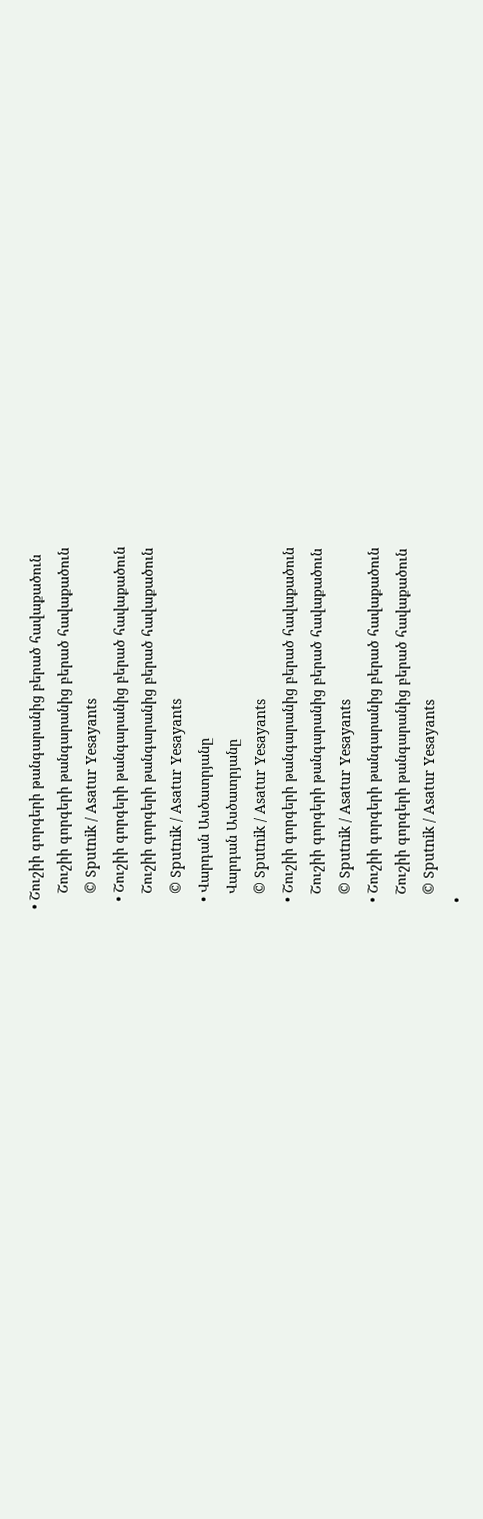• Շուշիի գորգերի թանգարանից բերած հավաքածուն
    Շուշիի գորգերի թանգարանից բերած հավաքածուն
    © Sputnik / Asatur Yesayants
  • Շուշիի գորգերի թանգարանից բերած հավաքածուն
    Շուշիի գորգերի թանգարանից բերած հավաքածուն
    © Sputnik / Asatur Yesayants
  • Վարդան Ասծատրյանը
    Վարդան Ասծատրյանը
    © Sputnik / Asatur Yesayants
  • Շուշիի գորգերի թանգարանից բերած հավաքածուն
    Շուշիի գորգերի թանգարանից բերած հավաքածուն
    © Sputnik / Asatur Yesayants
  • Շուշիի գորգերի թանգարանից բերած հավաքածուն
    Շուշիի գորգերի թանգարանից բերած հավաքածուն
    © Sputnik / Asatur Yesayants
  •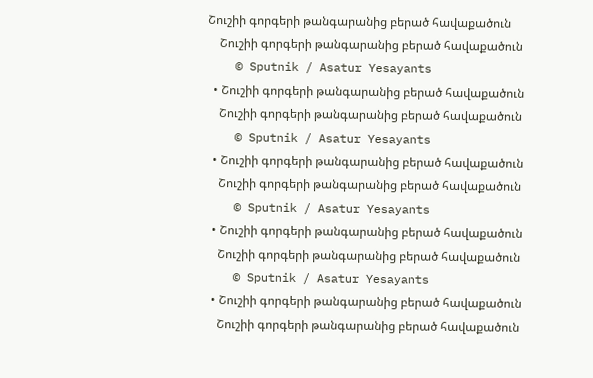Շուշիի գորգերի թանգարանից բերած հավաքածուն
    Շուշիի գորգերի թանգարանից բերած հավաքածուն
    © Sputnik / Asatur Yesayants
  • Շուշիի գորգերի թանգարանից բերած հավաքածուն
    Շուշիի գորգերի թանգարանից բերած հավաքածուն
    © Sputnik / Asatur Yesayants
  • Շուշիի գորգերի թանգարանից բերած հավաքածուն
    Շուշիի գորգերի թանգարանից բերած հավաքածուն
    © Sputnik / Asatur Yesayants
  • Շուշիի գորգերի թանգարանից բերած հավաքածուն
    Շուշիի գորգերի թանգարանից բերած հավաքածուն
    © Sputnik / Asatur Yesayants
  • Շուշիի գորգերի թանգարանից բերած հավաքածուն
    Շուշիի գորգերի թանգարանից բերած հավաքածուն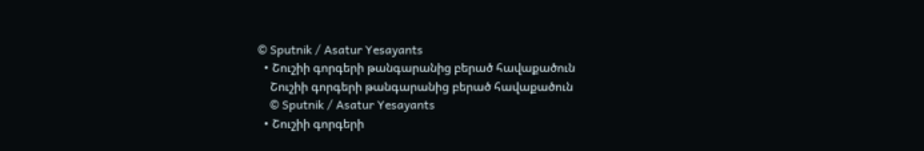© Sputnik / Asatur Yesayants
  • Շուշիի գորգերի թանգարանից բերած հավաքածուն
    Շուշիի գորգերի թանգարանից բերած հավաքածուն
    © Sputnik / Asatur Yesayants
  • Շուշիի գորգերի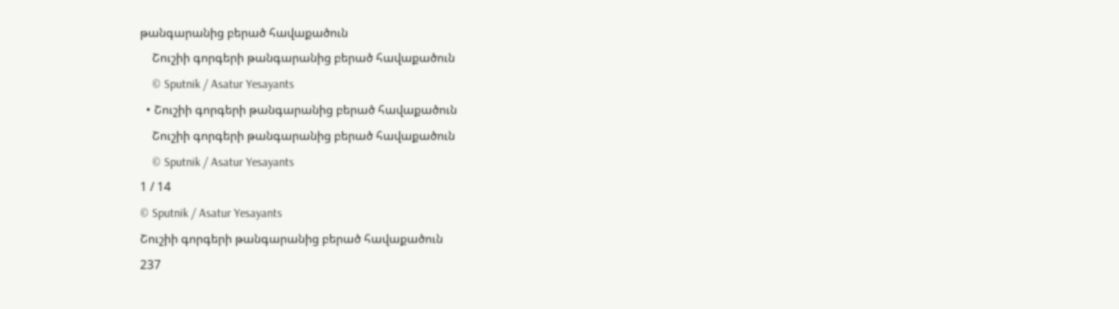թանգարանից բերած հավաքածուն
    Շուշիի գորգերի թանգարանից բերած հավաքածուն
    © Sputnik / Asatur Yesayants
  • Շուշիի գորգերի թանգարանից բերած հավաքածուն
    Շուշիի գորգերի թանգարանից բերած հավաքածուն
    © Sputnik / Asatur Yesayants
1 / 14
© Sputnik / Asatur Yesayants
Շուշիի գորգերի թանգարանից բերած հավաքածուն
237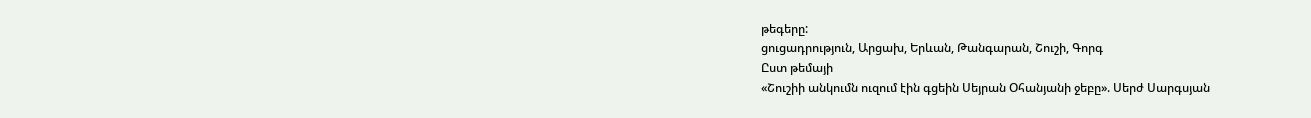թեգերը:
ցուցադրություն, Արցախ, Երևան, Թանգարան, Շուշի, Գորգ
Ըստ թեմայի
«Շուշիի անկումն ուզում էին գցեին Սեյրան Օհանյանի ջեբը». Սերժ Սարգսյան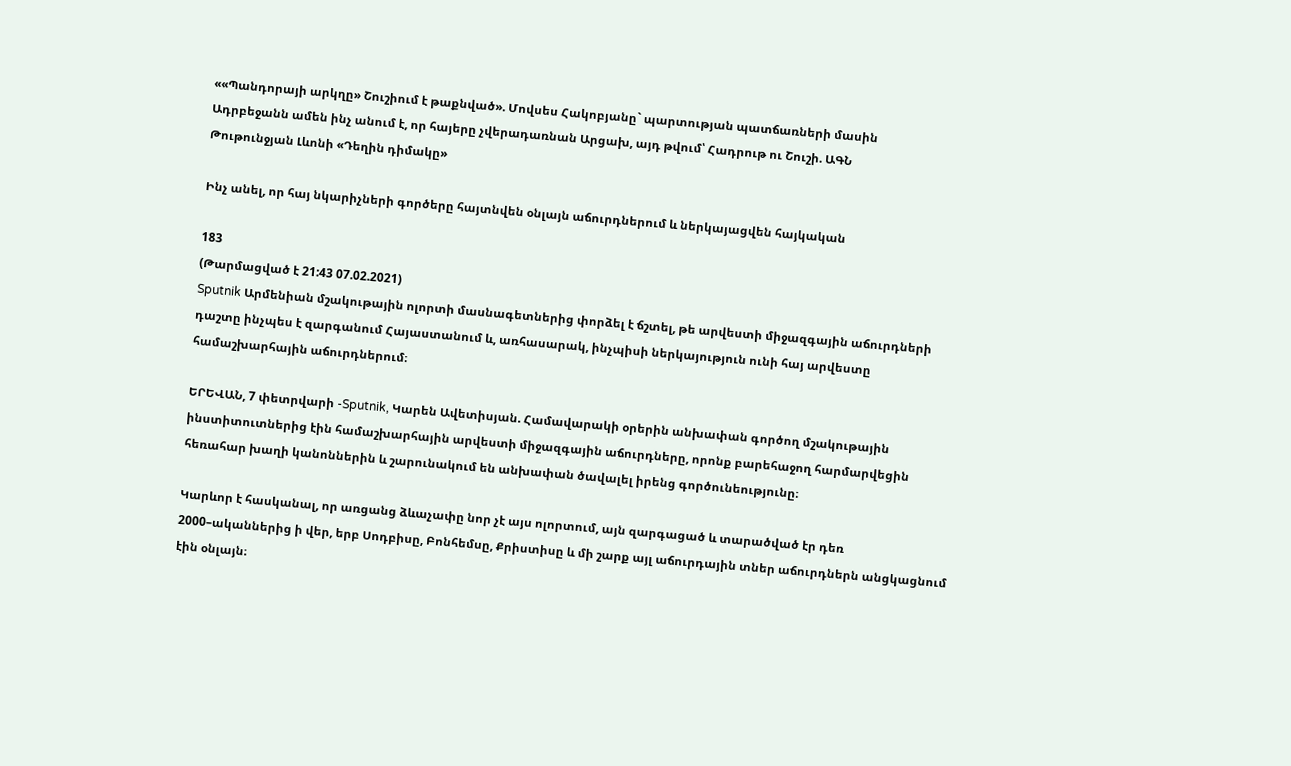««Պանդորայի արկղը» Շուշիում է թաքնված». Մովսես Հակոբյանը` պարտության պատճառների մասին
Ադրբեջանն ամեն ինչ անում է, որ հայերը չվերադառնան Արցախ, այդ թվում՝ Հադրութ ու Շուշի. ԱԳՆ
Թութունջյան Լևոնի «Դեղին դիմակը»

Ինչ անել, որ հայ նկարիչների գործերը հայտնվեն օնլայն աճուրդներում և ներկայացվեն հայկական

183
(Թարմացված է 21:43 07.02.2021)
Sputnik Արմենիան մշակութային ոլորտի մասնագետներից փորձել է ճշտել, թե արվեստի միջազգային աճուրդների դաշտը ինչպես է զարգանում Հայաստանում և, առհասարակ, ինչպիսի ներկայություն ունի հայ արվեստը համաշխարհային աճուրդներում։

ԵՐԵՎԱՆ, 7 փետրվարի -Sputnik, Կարեն Ավետիսյան. Համավարակի օրերին անխափան գործող մշակութային ինստիտուտներից էին համաշխարհային արվեստի միջազգային աճուրդները, որոնք բարեհաջող հարմարվեցին հեռահար խաղի կանոններին և շարունակում են անխափան ծավալել իրենց գործունեությունը։

Կարևոր է հասկանալ, որ առցանց ձևաչափը նոր չէ այս ոլորտում, այն զարգացած և տարածված էր դեռ 2000–ականներից ի վեր, երբ Սոդբիսը, Բոնհեմսը, Քրիստիսը և մի շարք այլ աճուրդային տներ աճուրդներն անցկացնում էին օնլայն։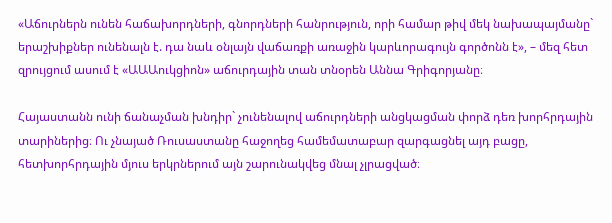«Աճուրներն ունեն հաճախորդների, գնորդների հանրություն, որի համար թիվ մեկ նախապայմանը` երաշխիքներ ունենալն է. դա նաև օնլայն վաճառքի առաջին կարևորագույն գործոնն է», – մեզ հետ զրույցում ասում է «ԱԱԱուկցիոն» աճուրդային տան տնօրեն Աննա Գրիգորյանը։

Հայաստանն ունի ճանաչման խնդիր` չունենալով աճուրդների անցկացման փորձ դեռ խորհրդային տարիներից։ Ու չնայած Ռուսաստանը հաջողեց համեմատաբար զարգացնել այդ բացը, հետխորհրդային մյուս երկրներում այն շարունակվեց մնալ չլրացված։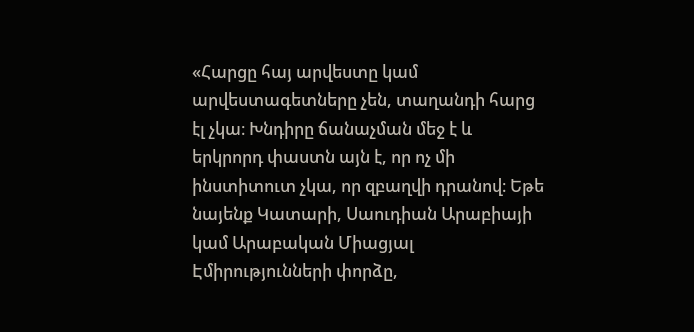«Հարցը հայ արվեստը կամ արվեստագետները չեն, տաղանդի հարց էլ չկա։ Խնդիրը ճանաչման մեջ է և երկրորդ փաստն այն է, որ ոչ մի ինստիտուտ չկա, որ զբաղվի դրանով։ Եթե նայենք Կատարի, Սաուդիան Արաբիայի կամ Արաբական Միացյալ Էմիրությունների փորձը,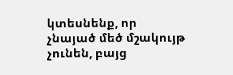կտեսնենք, որ չնայած մեծ մշակույթ չունեն, բայց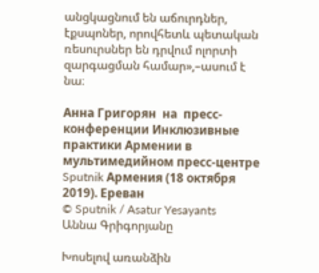անցկացնում են աճուրդներ, էքսպոներ, որովհետև պետական ռեսուրսներ են դրվում ոլորտի զարգացման համար»,–ասում է նա։

Анна Григорян  на  пресс-конференции Инклюзивные практики Армении в мультимедийном пресс-центре Sputnik Армения (18 октября 2019). Еревaн
© Sputnik / Asatur Yesayants
Աննա Գրիգորյանը

Խոսելով առանձին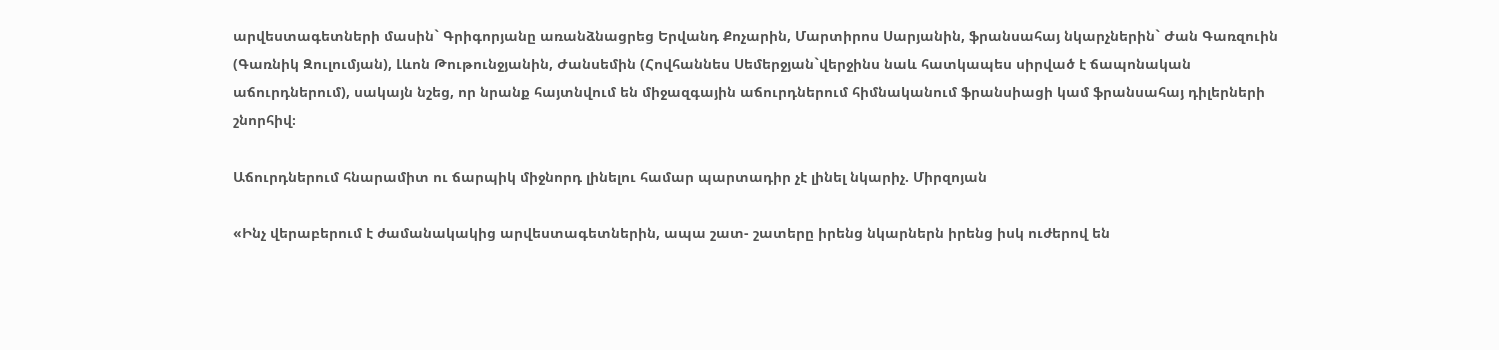արվեստագետների մասին` Գրիգորյանը առանձնացրեց Երվանդ Քոչարին, Մարտիրոս Սարյանին, ֆրանսահայ նկարչներին` Ժան Գառզուին (Գառնիկ Զուլումյան), Լևոն Թութունջյանին, Ժանսեմին (Հովհաննես Սեմերջյան`վերջինս նաև հատկապես սիրված է ճապոնական աճուրդներում), սակայն նշեց, որ նրանք հայտնվում են միջազգային աճուրդներում հիմնականում ֆրանսիացի կամ ֆրանսահայ դիլերների շնորհիվ։

Աճուրդներում հնարամիտ ու ճարպիկ միջնորդ լինելու համար պարտադիր չէ լինել նկարիչ. Միրզոյան

«Ինչ վերաբերում է ժամանակակից արվեստագետներին, ապա շատ- շատերը իրենց նկարներն իրենց իսկ ուժերով են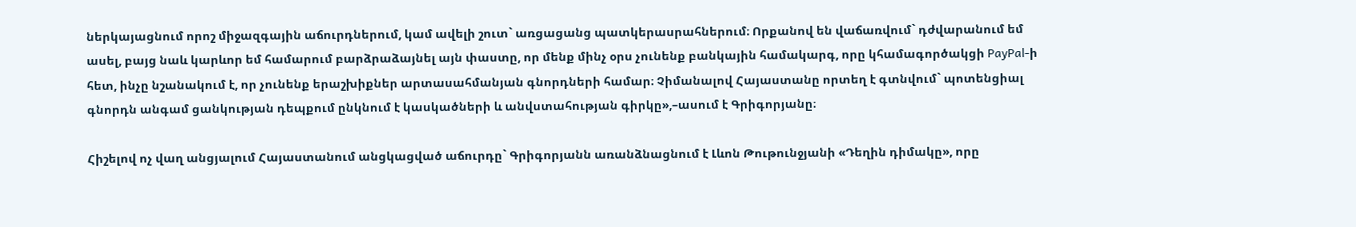ներկայացնում որոշ միջազգային աճուրդներում, կամ ավելի շուտ` առցացանց պատկերասրահներում։ Որքանով են վաճառվում` դժվարանում եմ ասել, բայց նաև կարևոր եմ համարում բարձրաձայնել այն փաստը, որ մենք մինչ օրս չունենք բանկային համակարգ, որը կհամագործակցի PayPal-ի հետ, ինչը նշանակում է, որ չունենք երաշխիքներ արտասահմանյան գնորդների համար։ Չիմանալով Հայաստանը որտեղ է գտնվում` պոտենցիալ գնորդն անգամ ցանկության դեպքում ընկնում է կասկածների և անվստահության գիրկը»,–ասում է Գրիգորյանը։

Հիշելով ոչ վաղ անցյալում Հայաստանում անցկացված աճուրդը` Գրիգորյանն առանձնացնում է Լևոն Թութունջյանի «Դեղին դիմակը», որը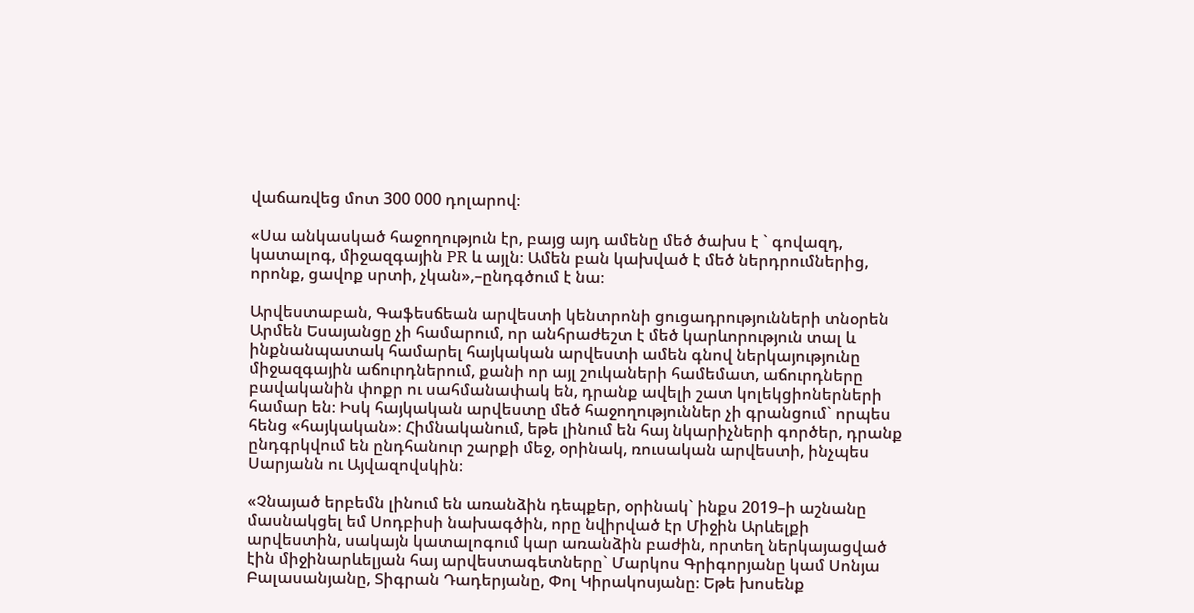վաճառվեց մոտ 300 000 դոլարով։

«Սա անկասկած հաջողություն էր, բայց այդ ամենը մեծ ծախս է ` գովազդ, կատալոգ, միջազգային PR և այլն։ Ամեն բան կախված է մեծ ներդրումներից, որոնք, ցավոք սրտի, չկան»,–ընդգծում է նա։

Արվեստաբան, Գաֆեսճեան արվեստի կենտրոնի ցուցադրությունների տնօրեն Արմեն Եսայանցը չի համարում, որ անհրաժեշտ է մեծ կարևորություն տալ և ինքնանպատակ համարել հայկական արվեստի ամեն գնով ներկայությունը միջազգային աճուրդներում, քանի որ այլ շուկաների համեմատ, աճուրդները բավականին փոքր ու սահմանափակ են, դրանք ավելի շատ կոլեկցիոներների համար են։ Իսկ հայկական արվեստը մեծ հաջողություններ չի գրանցում` որպես հենց «հայկական»։ Հիմնականում, եթե լինում են հայ նկարիչների գործեր, դրանք ընդգրկվում են ընդհանուր շարքի մեջ, օրինակ, ռուսական արվեստի, ինչպես Սարյանն ու Այվազովսկին։

«Չնայած երբեմն լինում են առանձին դեպքեր, օրինակ` ինքս 2019–ի աշնանը մասնակցել եմ Սոդբիսի նախագծին, որը նվիրված էր Միջին Արևելքի արվեստին, սակայն կատալոգում կար առանձին բաժին, որտեղ ներկայացված էին միջինարևելյան հայ արվեստագետները` Մարկոս Գրիգորյանը կամ Սոնյա Բալասանյանը, Տիգրան Դադերյանը, Փոլ Կիրակոսյանը։ Եթե խոսենք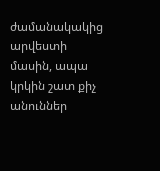ժամանակակից արվեստի մասին, ապա կրկին շատ քիչ անուններ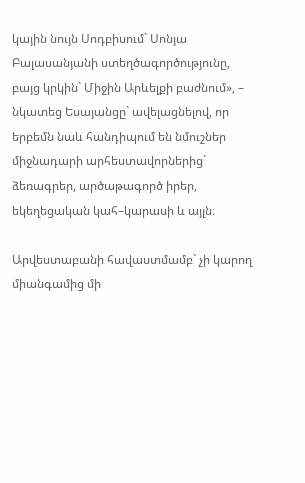կային նույն Սոդբիսում` Սոնյա Բալասանյանի ստեղծագործությունը, բայց կրկին` Միջին Արևելքի բաժնում», – նկատեց Եսայանցը` ավելացնելով, որ երբեմն նաև հանդիպում են նմուշներ միջնադարի արհեստավորներից` ձեռագրեր, արծաթագործ իրեր, եկեղեցական կահ–կարասի և այլն։

Արվեստաբանի հավաստմամբ` չի կարող միանգամից մի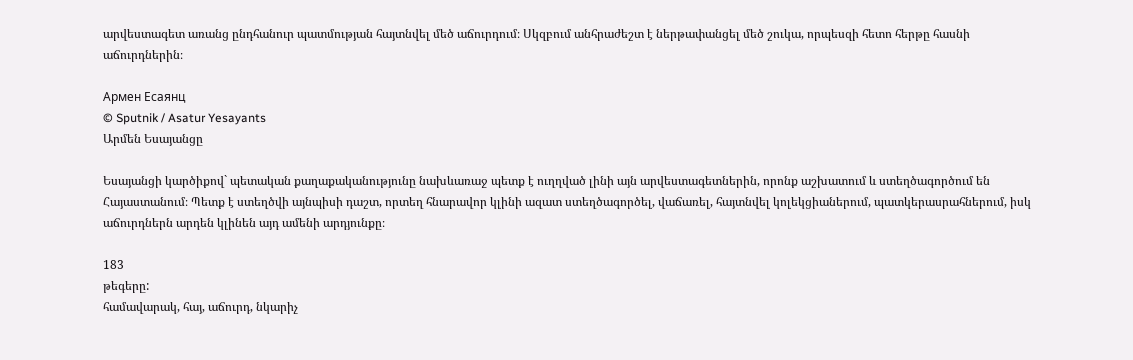արվեստագետ առանց ընդհանուր պատմության հայտնվել մեծ աճուրդում։ Սկզբում անհրաժեշտ է ներթափանցել մեծ շուկա, որպեսզի հետո հերթը հասնի աճուրդներին։

Армен Есаянц
© Sputnik / Asatur Yesayants
Արմեն Եսայանցը

Եսայանցի կարծիքով` պետական քաղաքականությունը նախևառաջ պետք է ուղղված լինի այն արվեստագետներին, որոնք աշխատում և ստեղծագործում են Հայաստանում։ Պետք է ստեղծվի այնպիսի դաշտ, որտեղ հնարավոր կլինի ազատ ստեղծագործել, վաճառել, հայտնվել կոլեկցիաներում, պատկերասրահներում, իսկ աճուրդներն արդեն կլինեն այդ ամենի արդյունքը։

183
թեգերը:
համավարակ, հայ, աճուրդ, նկարիչ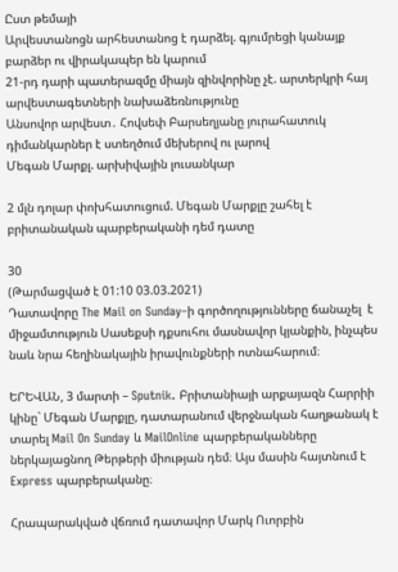Ըստ թեմայի
Արվեստանոցն արհեստանոց է դարձել. գյումրեցի կանայք բարձեր ու վիրակապեր են կարում
21-րդ դարի պատերազմը միայն զինվորինը չէ. արտերկրի հայ արվեստագետների նախաձեռնությունը
Անսովոր արվեստ․ Հովսեփ Բարսեղյանը յուրահատուկ դիմանկարներ է ստեղծում մեխերով ու լարով
Մեգան Մարքլ. արխիվային լուսանկար

2 մլն դոլար փոխհատուցում. Մեգան Մարքլը շահել է բրիտանական պարբերականի դեմ դատը

30
(Թարմացված է 01:10 03.03.2021)
Դատավորը The Mail on Sunday–ի գործողությունները ճանաչել  է միջամտություն Սասեքսի դքսուհու մասնավոր կյանքին, ինչպես նաև նրա հեղինակային իրավունքների ոտնահարում։

ԵՐԵՎԱՆ, 3 մարտի – Sputnik. Բրիտանիայի արքայազն Հարրիի կինը` Մեգան Մարքլը, դատարանում վերջնական հաղթանակ է տարել Mail On Sunday և MailOnline պարբերականները ներկայացնող Թերթերի միության դեմ։ Այս մասին հայտնում է Express պարբերականը։

Հրապարակված վճռում դատավոր Մարկ Ուորբին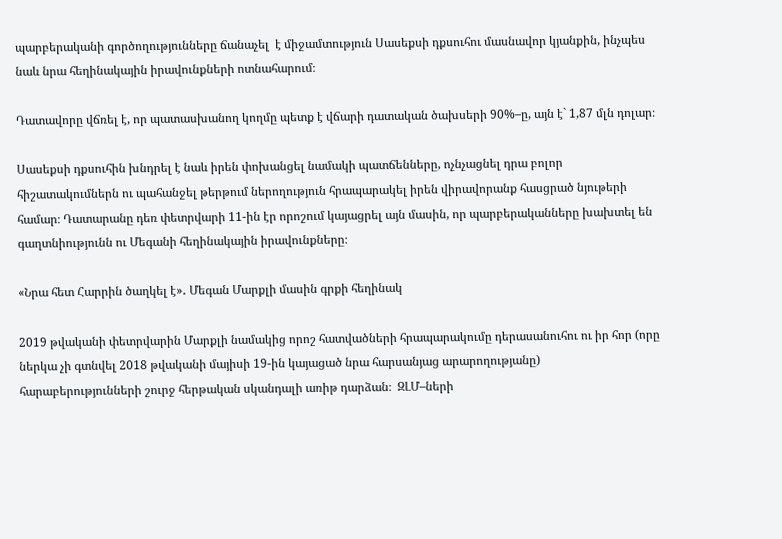պարբերականի գործողությունները ճանաչել  է միջամտություն Սասեքսի դքսուհու մասնավոր կյանքին, ինչպես նաև նրա հեղինակային իրավունքների ոտնահարում։

Դատավորը վճռել է, որ պատասխանող կողմը պետք է վճարի դատական ծախսերի 90%–ը, այն է` 1,87 մլն դոլար։

Սասեքսի դքսուհին խնդրել է նաև իրեն փոխանցել նամակի պատճենները, ոչնչացնել դրա բոլոր հիշատակումներն ու պահանջել թերթում ներողություն հրապարակել իրեն վիրավորանք հասցրած նյութերի համար։ Դատարանը դեռ փետրվարի 11-ին էր որոշում կայացրել այն մասին, որ պարբերականները խախտել են գաղտնիությունն ու Մեգանի հեղինակային իրավունքները։

«Նրա հետ Հարրին ծաղկել է»․ Մեգան Մարքլի մասին գրքի հեղինակ

2019 թվականի փետրվարին Մարքլի նամակից որոշ հատվածների հրապարակումը դերասանուհու ու իր հոր (որը ներկա չի գտնվել 2018 թվականի մայիսի 19-ին կայացած նրա հարսանյաց արարողությանը) հարաբերությունների շուրջ հերթական սկանդալի առիթ դարձան։  ԶԼՄ–ների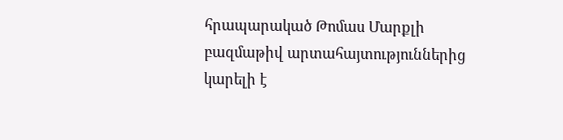հրապարակած Թոմաս Մարքլի բազմաթիվ արտահայտություններից կարելի է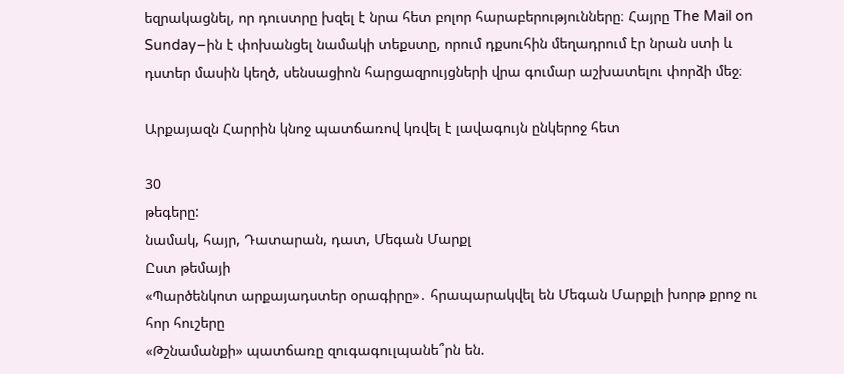եզրակացնել, որ դուստրը խզել է նրա հետ բոլոր հարաբերությունները։ Հայրը The Mail on Sunday–ին է փոխանցել նամակի տեքստը, որում դքսուհին մեղադրում էր նրան ստի և դստեր մասին կեղծ, սենսացիոն հարցազրույցների վրա գումար աշխատելու փորձի մեջ։

Արքայազն Հարրին կնոջ պատճառով կռվել է լավագույն ընկերոջ հետ

30
թեգերը:
նամակ, հայր, Դատարան, դատ, Մեգան Մարքլ
Ըստ թեմայի
«Պարծենկոտ արքայադստեր օրագիրը»․ հրապարակվել են Մեգան Մարքլի խորթ քրոջ ու հոր հուշերը
«Թշնամանքի» պատճառը զուգագուլպանե՞րն են.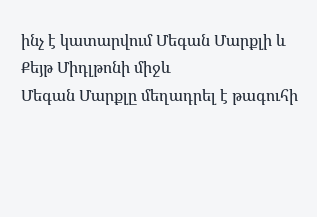ինչ է կատարվում Մեգան Մարքլի և Քեյթ Միդլթոնի միջև
Մեգան Մարքլը մեղադրել է թագուհի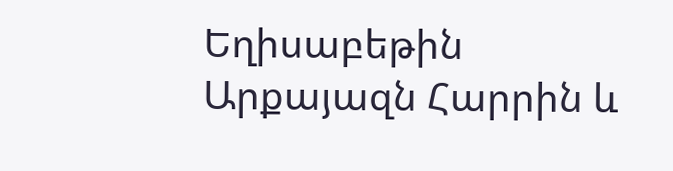Եղիսաբեթին
Արքայազն Հարրին և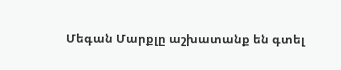Մեգան Մարքլը աշխատանք են գտել